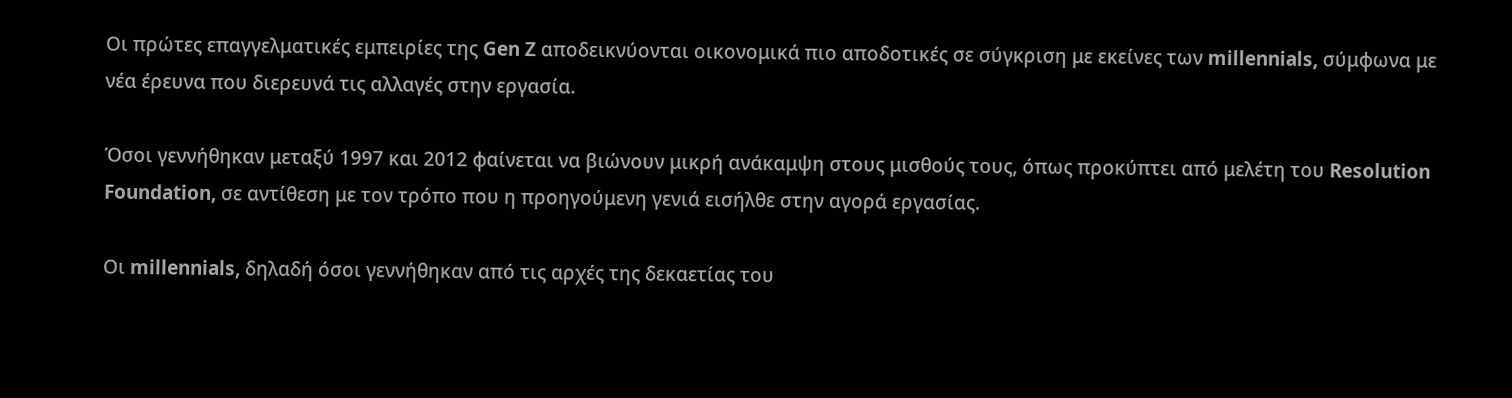Οι πρώτες επαγγελματικές εμπειρίες της Gen Z αποδεικνύονται οικονομικά πιο αποδοτικές σε σύγκριση με εκείνες των millennials, σύμφωνα με νέα έρευνα που διερευνά τις αλλαγές στην εργασία.

Όσοι γεννήθηκαν μεταξύ 1997 και 2012 φαίνεται να βιώνουν μικρή ανάκαμψη στους μισθούς τους, όπως προκύπτει από μελέτη του Resolution Foundation, σε αντίθεση με τον τρόπο που η προηγούμενη γενιά εισήλθε στην αγορά εργασίας.

Οι millennials, δηλαδή όσοι γεννήθηκαν από τις αρχές της δεκαετίας του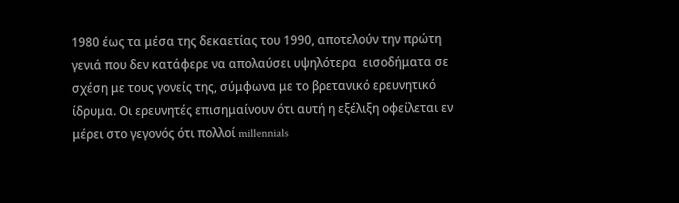1980 έως τα μέσα της δεκαετίας του 1990, αποτελούν την πρώτη γενιά που δεν κατάφερε να απολαύσει υψηλότερα  εισοδήματα σε σχέση με τους γονείς της, σύμφωνα με το βρετανικό ερευνητικό ίδρυμα. Οι ερευνητές επισημαίνουν ότι αυτή η εξέλιξη οφείλεται εν μέρει στο γεγονός ότι πολλοί millennials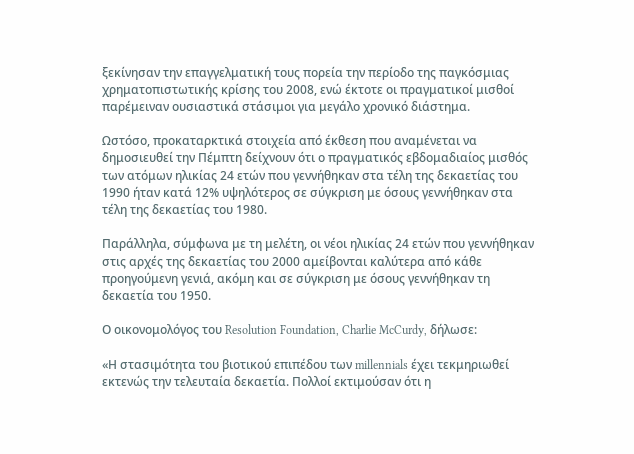ξεκίνησαν την επαγγελματική τους πορεία την περίοδο της παγκόσμιας χρηματοπιστωτικής κρίσης του 2008, ενώ έκτοτε οι πραγματικοί μισθοί παρέμειναν ουσιαστικά στάσιμοι για μεγάλο χρονικό διάστημα.

Ωστόσο, προκαταρκτικά στοιχεία από έκθεση που αναμένεται να δημοσιευθεί την Πέμπτη δείχνουν ότι ο πραγματικός εβδομαδιαίος μισθός των ατόμων ηλικίας 24 ετών που γεννήθηκαν στα τέλη της δεκαετίας του 1990 ήταν κατά 12% υψηλότερος σε σύγκριση με όσους γεννήθηκαν στα τέλη της δεκαετίας του 1980.

Παράλληλα, σύμφωνα με τη μελέτη, οι νέοι ηλικίας 24 ετών που γεννήθηκαν στις αρχές της δεκαετίας του 2000 αμείβονται καλύτερα από κάθε προηγούμενη γενιά, ακόμη και σε σύγκριση με όσους γεννήθηκαν τη δεκαετία του 1950.

Ο οικονομολόγος του Resolution Foundation, Charlie McCurdy, δήλωσε:

«Η στασιμότητα του βιοτικού επιπέδου των millennials έχει τεκμηριωθεί εκτενώς την τελευταία δεκαετία. Πολλοί εκτιμούσαν ότι η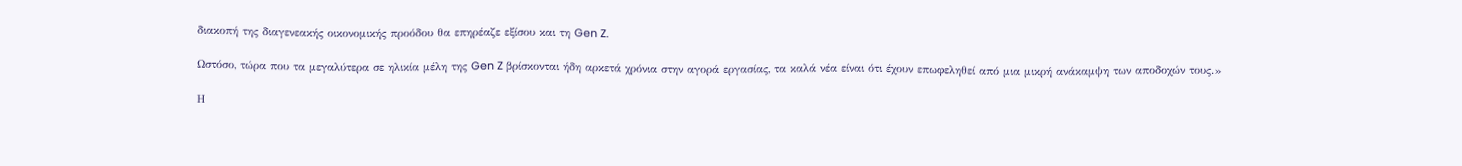διακοπή της διαγενεακής οικονομικής προόδου θα επηρέαζε εξίσου και τη Gen Z.

Ωστόσο, τώρα που τα μεγαλύτερα σε ηλικία μέλη της Gen Z βρίσκονται ήδη αρκετά χρόνια στην αγορά εργασίας, τα καλά νέα είναι ότι έχουν επωφεληθεί από μια μικρή ανάκαμψη των αποδοχών τους.»

Η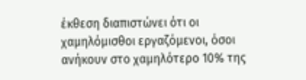έκθεση διαπιστώνει ότι οι χαμηλόμισθοι εργαζόμενοι, όσοι ανήκουν στο χαμηλότερο 10% της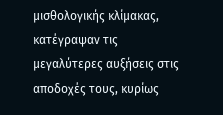μισθολογικής κλίμακας, κατέγραψαν τις μεγαλύτερες αυξήσεις στις αποδοχές τους, κυρίως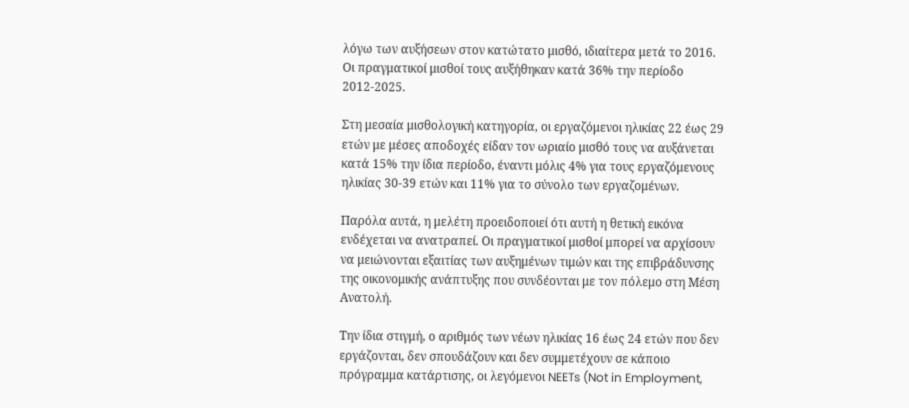λόγω των αυξήσεων στον κατώτατο μισθό, ιδιαίτερα μετά το 2016. Οι πραγματικοί μισθοί τους αυξήθηκαν κατά 36% την περίοδο 2012-2025.

Στη μεσαία μισθολογική κατηγορία, οι εργαζόμενοι ηλικίας 22 έως 29 ετών με μέσες αποδοχές είδαν τον ωριαίο μισθό τους να αυξάνεται κατά 15% την ίδια περίοδο, έναντι μόλις 4% για τους εργαζόμενους ηλικίας 30-39 ετών και 11% για το σύνολο των εργαζομένων.

Παρόλα αυτά, η μελέτη προειδοποιεί ότι αυτή η θετική εικόνα ενδέχεται να ανατραπεί. Οι πραγματικοί μισθοί μπορεί να αρχίσουν να μειώνονται εξαιτίας των αυξημένων τιμών και της επιβράδυνσης της οικονομικής ανάπτυξης που συνδέονται με τον πόλεμο στη Μέση Ανατολή.

Την ίδια στιγμή, ο αριθμός των νέων ηλικίας 16 έως 24 ετών που δεν εργάζονται, δεν σπουδάζουν και δεν συμμετέχουν σε κάποιο πρόγραμμα κατάρτισης, οι λεγόμενοι NEETs (Not in Employment,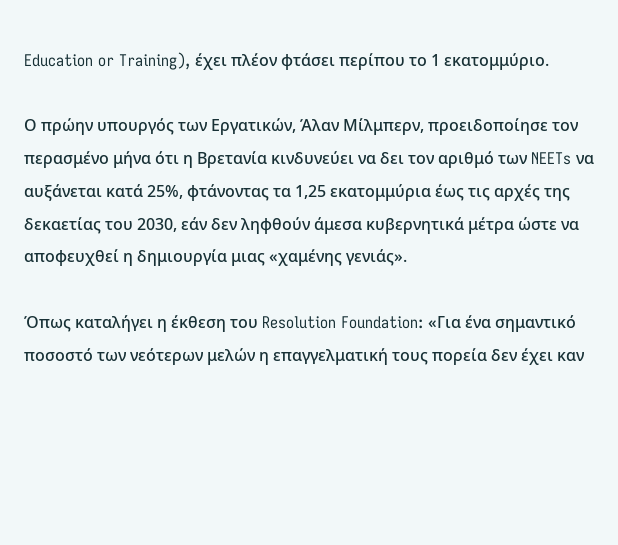Education or Training), έχει πλέον φτάσει περίπου το 1 εκατομμύριο.

Ο πρώην υπουργός των Εργατικών, Άλαν Μίλμπερν, προειδοποίησε τον περασμένο μήνα ότι η Βρετανία κινδυνεύει να δει τον αριθμό των NEETs να αυξάνεται κατά 25%, φτάνοντας τα 1,25 εκατομμύρια έως τις αρχές της δεκαετίας του 2030, εάν δεν ληφθούν άμεσα κυβερνητικά μέτρα ώστε να αποφευχθεί η δημιουργία μιας «χαμένης γενιάς».

Όπως καταλήγει η έκθεση του Resolution Foundation: «Για ένα σημαντικό ποσοστό των νεότερων μελών η επαγγελματική τους πορεία δεν έχει καν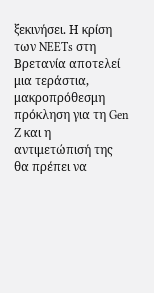ξεκινήσει. Η κρίση των NEETs στη Βρετανία αποτελεί μια τεράστια, μακροπρόθεσμη πρόκληση για τη Gen Z και η αντιμετώπισή της θα πρέπει να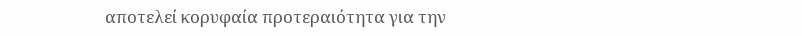αποτελεί κορυφαία προτεραιότητα για την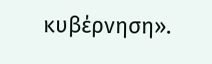κυβέρνηση».